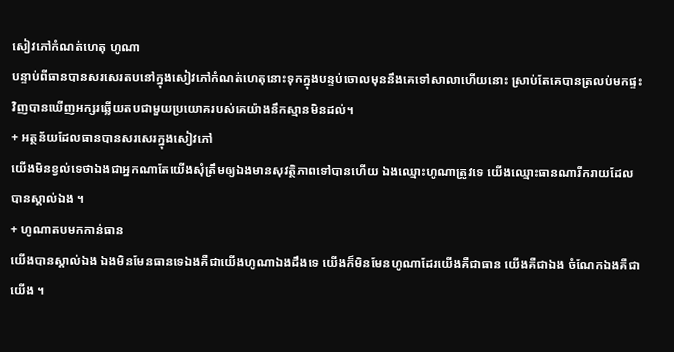សៀវភៅកំណត់ហេតុ ហូណា
បន្ទាប់ពីធានបានសរសេរតបនៅក្នុងសៀវភៅកំណត់ហេតុនោះទុកក្នុងបន្ទប់ចោលមុននឹងគេទៅសាលាហើយនោះ ស្រាប់តែគេបានត្រលប់មកផ្ទះវិញបានឃើញអក្សរឆ្លើយតបជាមួយប្រយោគរបស់គេយ៉ាងនឹកស្មានមិនដល់។
+ អត្ថន័យដែលធានបានសរសេរក្នុងសៀវភៅ
យើងមិនខ្វល់ទេថាឯងជាអ្នកណាតែយើងសុំត្រឹមឲ្យឯងមានសុវត្ថិភាពទៅបានហើយ ឯងឈ្មោះហូណាត្រូវទេ យើងឈ្មោះធានណារីករាយដែលបានស្គាល់ឯង ។
+ ហូណាតបមកកាន់ធាន
យើងបានស្គាល់ឯង ឯងមិនមែនធានទេឯងគឺជាយើងហូណាឯងដឹងទេ យើងក៏មិនមែនហូណាដែរយើងគឺជាធាន យើងគឺជាឯង ចំណែកឯងគឺជាយើង ។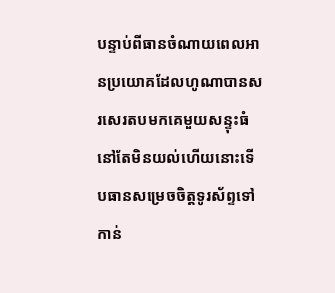បន្ទាប់ពីធានចំណាយពេលអានប្រយោគដែលហូណាបានសរសេរតបមកគេមួយសន្ទុះធំនៅតែមិនយល់ហើយនោះទើបធានសម្រេចចិត្តទូរស័ព្ទទៅកាន់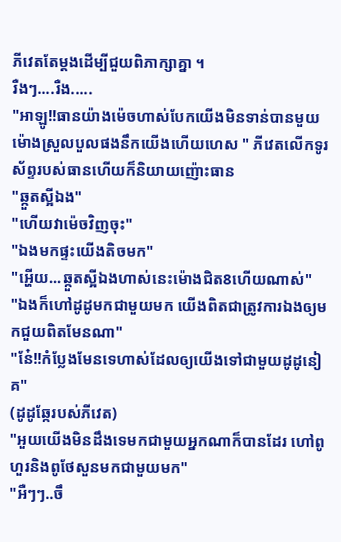ភីវេតតែម្ដងដើម្បីជួយពិភាក្សាគ្នា ។
រឺងៗ....រឺង.....
"អាឡូ!!ធានយ៉ាងម៉េចហាស់បែកយើងមិនទាន់បានមួយម៉ោងស្រួលបួលផងនឹកយើងហើយហេស " ភីវេតលើកទូរស័ព្ទរបស់ធានហើយក៏និយាយញ៉ោះធាន
"ឆ្កួតស្អីឯង"
"ហើយវាម៉េចវិញចុះ"
"ឯងមកផ្ទះយើងតិចមក"
"អ្ហើយ...ឆ្កួតស្អីឯងហាស់នេះម៉ោងជិត8ហើយណាស់"
"ឯងក៏ហៅដូដូមកជាមួយមក យើងពិតជាត្រូវការឯងឲ្យមកជួយពិតមែនណា"
"នែ៎!!កំប្លែងមែនទេហាស់ដែលឲ្យយើងទៅជាមួយដូដូនៀគ"
(ដូដូឆ្កែរបស់ភីវេត)
"អួយយើងមិនដឹងទេមកជាមួយអ្នកណាក៏បានដែរ ហៅពូហួរនិងពូថែសួនមកជាមួយមក"
"អឺៗៗ..ចឹ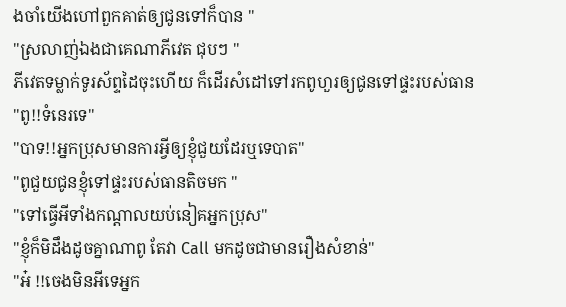ងចាំយើងហៅពួកគាត់ឲ្យជូនទៅក៏បាន "
"ស្រលាញ់ឯងជាគេណាភីវេត ជុបៗ "
ភីវេតទម្លាក់ទូរស័ព្ទដៃចុះហើយ ក៏ដើរសំដៅទៅរកពូហួរឲ្យជូនទៅផ្ទះរបស់ធាន
"ពូ!!ទំនេរទេ"
"បាទ!!អ្នកប្រុសមានការអ្វីឲ្យខ្ញុំជួយដែរឬទេបាត"
"ពូជួយជូនខ្ញុំទៅផ្ទះរបស់ធានតិចមក "
"ទៅធ្វើអីទាំងកណ្ដាលយប់នៀគអ្នកប្រុស"
"ខ្ញុំក៏មិដឹងដូចគ្នាណាពូ តែវា Call មកដូចជាមានរឿងសំខាន់"
"អ៎ !!ចេងមិនអីទេអ្នក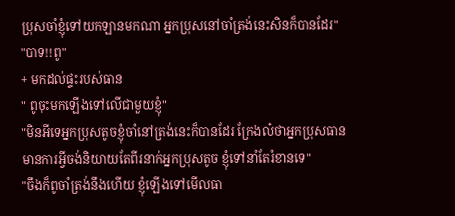ប្រុសចាំខ្ញុំទៅយកឡានមកណា អ្នកប្រុសនៅចាំត្រង់នេះសិនក៏បានដែរ"
"បាទ!!ពូ"
+ មកដល់ផ្ទះរបស់ធាន
" ពូចុះមកឡើងទៅលើជាមួយខ្ញុំ"
"មិនអីទេអ្នកប្រុសតូចខ្ញុំចាំនៅត្រង់នេះក៏បានដែរ ក្រែងល៎ថាអ្នកប្រុសធានមានការអ្វីចង់និយាយតែពីរនាក់អ្នកប្រុសតូច ខ្ញុំទៅនាំតែរំខានទេ"
"ចឹងក៏ពូចាំត្រង់នឹងហើយ ខ្ញុំឡើងទៅមើលធា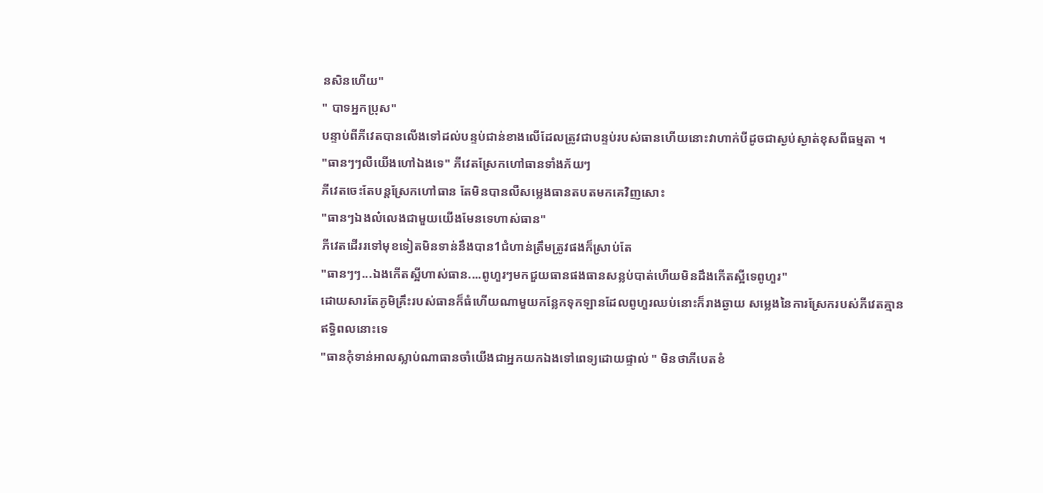នសិនហើយ"
" បាទអ្នកប្រុស"
បន្ទាប់ពីភីវេតបានលើងទៅដល់បន្ទប់ជាន់ខាងលើដែលត្រូវជាបន្ទប់របស់ធានហើយនោះវាហាក់បីដូចជាស្ងប់ស្ងាត់ខុសពីធម្មតា ។
"ធានៗៗលឺយើងហៅឯងទេ" ភីវេតស្រែកហៅធានទាំងភ័យៗ
ភីវេតចេះតែបន្តស្រែកហៅធាន តែមិនបានលឺសម្លេងធានតបតមកគេវិញសោះ
"ធានៗឯងល៎លេងជាមួយយើងមែនទេហាស់ធាន"
ភីវេតដើររទៅមុខទៀតមិនទាន់នឹងបាន1ជំហាន់ត្រឹមត្រូវផងក៏ស្រាប់តែ
"ធានៗៗ...ឯងកើតស្អីហាស់ធាន....ពូហួរៗមកជួយធានផងធានសន្លប់បាត់ហើយមិនដឹងកើតស្អីទេពូហួរ"
ដោយសារតែភូមិគ្រឹះរបស់ធានក៏ធំហើយណាមួយកន្លែកទុកឡានដែលពូហួរឈប់នោះក៏រាងឆ្ងាយ សម្លេងនៃការស្រែករបស់ភីវេតគ្មានឥទ្ធិពលនោះទេ
"ធានកុំទាន់អាលស្លាប់ណាធានចាំយើងជាអ្នកយកឯងទៅពេទ្យដោយផ្ទាល់ " មិនថាភីបេតខំ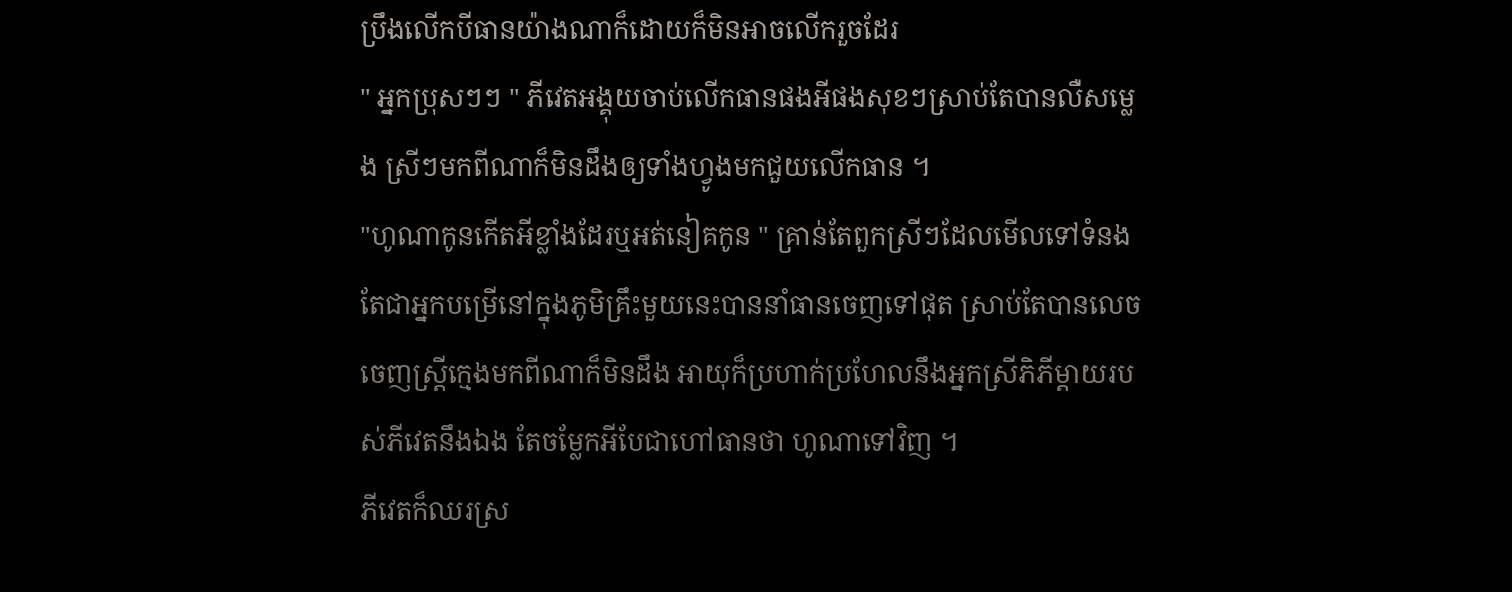ប្រឹងលើកបីធានយ៉ាងណាក៏ដោយក៏មិនអាចលើករួចដែរ
" អ្នកប្រុសៗៗ " ភីវេតអង្គុយចាប់លើកធានផងអីផងសុខៗស្រាប់តែបានលឺសម្លេង ស្រីៗមកពីណាក៏មិនដឹងឲ្យទាំងហ្វូងមកជួយលើកធាន ។
"ហូណាកូនកើតអីខ្លាំងដែរឬអត់នៀគកូន " គ្រាន់តែពួកស្រីៗដែលមើលទៅទំនងតែជាអ្នកបម្រើនៅក្នុងភូមិគ្រឹះមួយនេះបាននាំធានចេញទៅផុត ស្រាប់តែបានលេចចេញស្ត្រីក្មេងមកពីណាក៏មិនដឹង អាយុក៏ប្រហាក់ប្រហែលនឹងអ្នកស្រីភិភីម្ដាយរបស់ភីវេតនឹងឯង តែចម្លែកអីបែជាហៅធានថា ហូណាទៅវិញ ។
ភីវេតក៏ឈរស្រ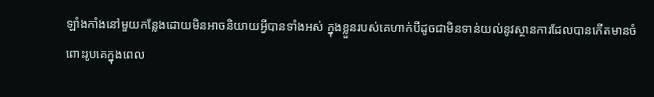ឡាំងកាំងនៅមួយកន្លែងដោយមិនអាចនិយាយអ្វីបានទាំងអស់ ក្នុងខ្លួនរបស់គេហាក់បីដូចជាមិនទាន់យល់នូវស្ថានការដែលបានកើតមានចំពោះរូបគេក្នុងពេល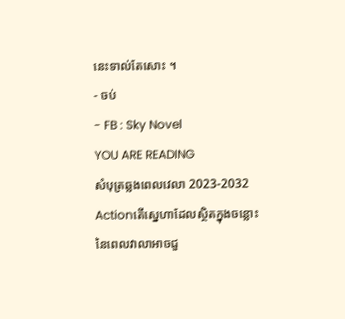នេះទាល់តែសោះ ។
- ចប់
- FB : Sky Novel
YOU ARE READING
សំបុត្រឆ្លងពេលវេលា 2023-2032
Actionតើស្នេហាដែលស្ថិតក្នុងចន្លោះនៃពេលវាលាអាចជួ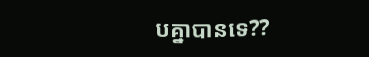បគ្នាបានទេ??